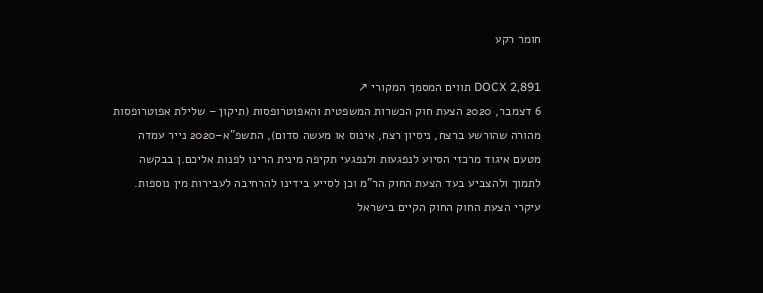חומר רקע

DOCX 2,891 תווים המסמך המקורי ↗
6 דצמבר, 2020 הצעת חוק הכשרות המשפטית והאפוטרופסות (תיקון – שלילת אפוטרופסות מהורה שהורשע ברצח, ניסיון רצח, אינוס או מעשה סדום), התשפ"א–2020 נייר עמדה מטעם איגוד מרכזי הסיוע לנפגעות ולנפגעי תקיפה מינית הרינו לפנות אליכם.ן בבקשה לתמוך ולהצביע בעד הצעת החוק הר"מ וכן לסייע בידינו להרחיבה לעבירות מין נוספות. עיקרי הצעת החוק החוק הקיים בישראל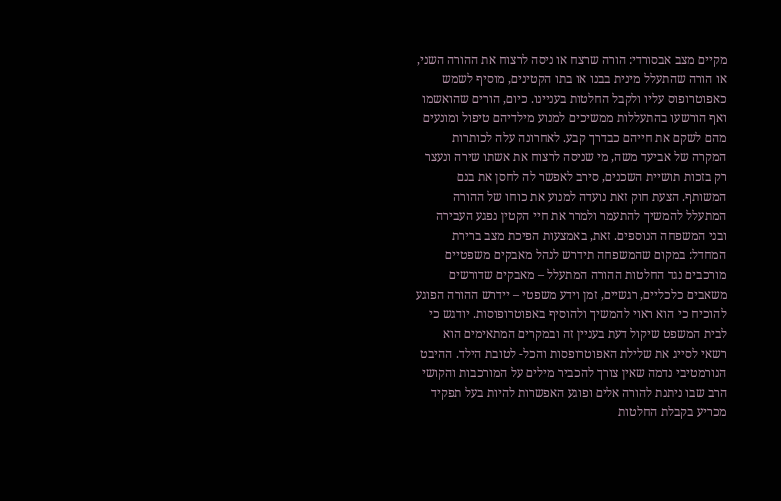מקיים מצב אבסורדי: הורה שרצח או ניסה לרצוח את ההורה השני, או הורה שהתעלל מינית בבנו או בתו הקטינים, מוסיף לשמש כאפוטרופוס עליו ולקבל החלטות בעניינו. כיום, הורים שהואשמו ואף הורשעו בהתעללות ממשיכים למנוע מילדיהם טיפול ומונעים מהם לשקם את חייהם כבדרך קבע. לאחרונה עלה לכותרות המקרה של אביעד משה, מי שניסה לרצוח את אשתו שירה ונעצר רק בזכות תושיית השכנים, סירב לאפשר לה לחסן את בנם המשותף. הצעת חוק זאת נועדה למנוע את כוחו של ההורה המתעלל להמשיך להתעמר ולמרר את חיי הקטין נפגע העבירה ובני המשפחה הנוספים. זאת, באמצעות הפיכת מצב ברירת המחדל: במקום שהמשפחה תידרש לנהל מאבקים משפטיים מורכבים נגד החלטות ההורה המתעלל – מאבקים שדורשים משאבים כלכליים, רגשיים, זמן וידע משפטי – יידרש ההורה הפוגע להוכיח כי הוא ראוי להמשיך ולהוסיף באפוטרופוסות. יודגש כי לבית המשפט שיקול דעת בעניין זה ובמקרים המתאימים הוא רשאי לסייג את שלילת האפוטרופסות והכל- לטובת הילד. ההיבט הנורמטיבי נדמה שאין צורך להכביר מילים על המורכבות והקושי הרב שבו ניתנת להורה אלים ופוגע האפשרות להיות בעל תפקיד מכריע בקבלת החלטות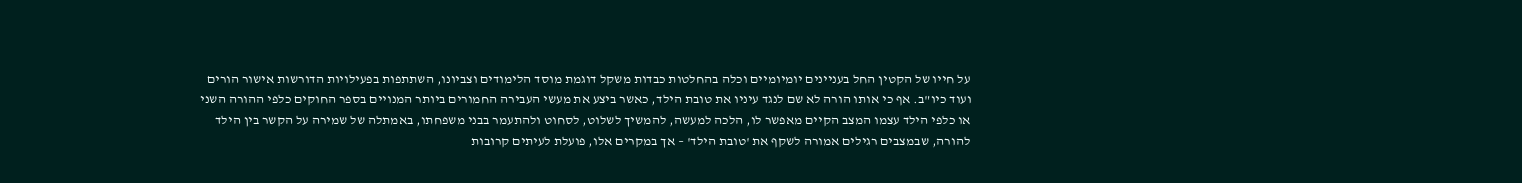על חייו של הקטין החל בעניינים יומיומיים וכלה בהחלטות כבדות משקל דוגמת מוסד הלימודים וצביונו, השתתפות בפעילויות הדורשות אישור הורים ועוד כיו"ב. אף כי אותו הורה לא שם לנגד עיניו את טובת הילד, כאשר ביצע את מעשי העבירה החמורים ביותר המנויים בספר החוקים כלפי ההורה השני או כלפי הילד עצמו המצב הקיים מאפשר לו, הלכה למעשה, להמשיך לשלוט, לסחוט ולהתעמר בבני משפחתו, באמתלה של שמירה על הקשר בין הילד להורה, שבמצבים רגילים אמורה לשקף את 'טובת הילד' – אך במקרים אלו, פועלת לעיתים קרובות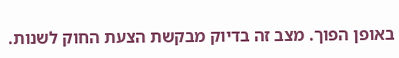באופן הפוך. מצב זה בדיוק מבקשת הצעת החוק לשנות.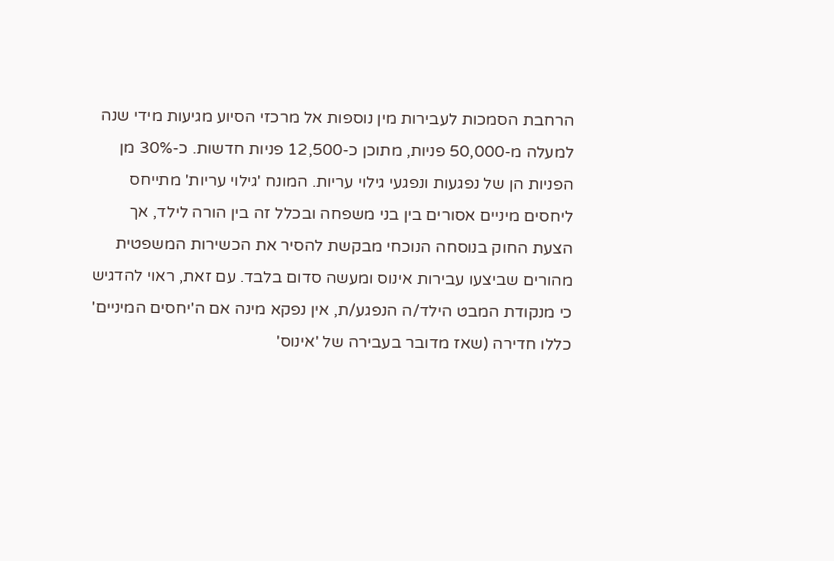הרחבת הסמכות לעבירות מין נוספות אל מרכזי הסיוע מגיעות מידי שנה למעלה מ-50,000 פניות, מתוכן כ-12,500 פניות חדשות. כ-30% מן הפניות הן של נפגעות ונפגעי גילוי עריות. המונח 'גילוי עריות' מתייחס ליחסים מיניים אסורים בין בני משפחה ובכלל זה בין הורה לילד, אך הצעת החוק בנוסחה הנוכחי מבקשת להסיר את הכשירות המשפטית מהורים שביצעו עבירות אינוס ומעשה סדום בלבד. עם זאת, ראוי להדגיש כי מנקודת המבט הילד/ה הנפגע/ת, אין נפקא מינה אם ה'יחסים המיניים' כללו חדירה (שאז מדובר בעבירה של 'אינוס'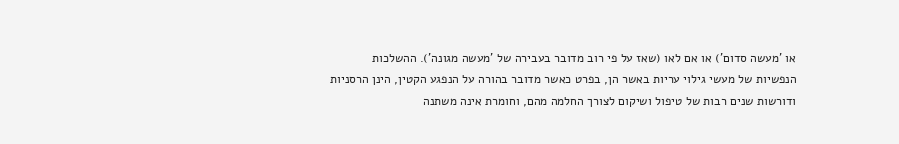או 'מעשה סדום') או אם לאו (שאז על פי רוב מדובר בעבירה של 'מעשה מגונה'). ההשלכות הנפשיות של מעשי גילוי עריות באשר הן, בפרט כאשר מדובר בהורה על הנפגע הקטין, הינן הרסניות ודורשות שנים רבות של טיפול ושיקום לצורך החלמה מהם, וחומרת אינה משתנה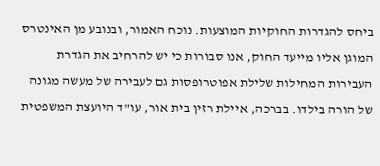ביחס להגדרות החוקיות המוצעות. נוכח האמור, ובנובע מן האינטרס המוגן אליו מייעד החוק, אנו סבורות כי יש להרחיב את הגדרת העבירות המחילות שלילת אפוטרופסות גם לעבירה של מעשה מגונה של הורה בילדו. בברכה, איילת רזין בית אור, עו"ד היועצת המשפטית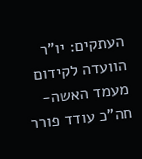העתקים: יו"ר הוועדה לקידום מעמד האשה- חה"כ עודד פורר